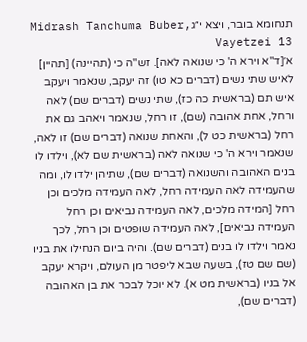תנחומא בובר, ויצא י״גMidrash Tanchuma Buber, Vayetzei 13
א׳[ד"א וירא ה' כי שנואה לאה]. זש"ה כי (תהיינה) [תהיין] לאיש שתי נשים (דברים כא טו) זה יעקב, שנאמר ויעקב איש תם (בראשית כה כז), שתי נשים (דברים שם) לאה ורחל, אחת אהובה (שם), זו רחל, שנאמר ויאהב גם את רחל (בראשית כט ל), והאחת שנואה (דברים שם) זו לאה, שנאמר וירא ה' כי שנואה לאה (בראשית שם לא), וילדו לו בנים האהובה והשנואה (דברים שם), שתיהן ילדו לו, ומה שהעמידה לאה העמידה רחל, לאה העמידה מלכים וכן רחל [המידה מלכים, לאה העמידה נביאים וכן רחל העמידה נביאים], לאה העמידה שופטים וכן רחל, לכך נאמר וילדו לו בנים (דברים שם). והיה ביום הנחילו את בניו (שם שם טז), בשעה שבא ליפטר מן העולם, ויקרא יעקב אל בניו (בראשית מט א). לא יוכל לבכר את בן האהובה (דברים שם),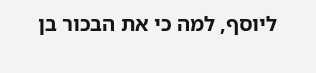ליוסף, למה כי את הבכור בן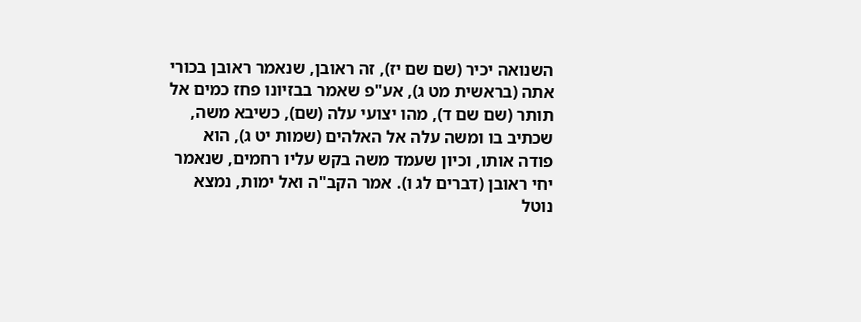השנואה יכיר (שם שם יז), זה ראובן, שנאמר ראובן בכורי אתה (בראשית מט ג), אע"פ שאמר בבזיונו פחז כמים אל תותר (שם שם ד), מהו יצועי עלה (שם), כשיבא משה, שכתיב בו ומשה עלה אל האלהים (שמות יט ג), הוא פודה אותו, וכיון שעמד משה בקש עליו רחמים, שנאמר יחי ראובן (דברים לג ו). אמר הקב"ה ואל ימות, נמצא נוטל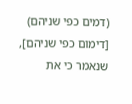(דמים כפי שניהם) [דימום כפי שניהם], שנאמר כי את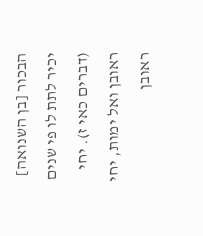הבכור [בן השנואה] יכיר לתת לו פי שנים (דברים כאי ז). יחי ראובן ואל ימות, יחי ראובן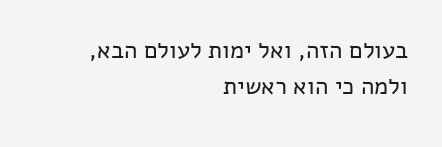בעולם הזה, ואל ימות לעולם הבא, ולמה כי הוא ראשית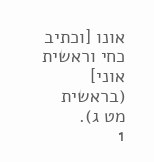אונו [וכתיב כחי וראשית אוני] (בראשית מט ג).
1